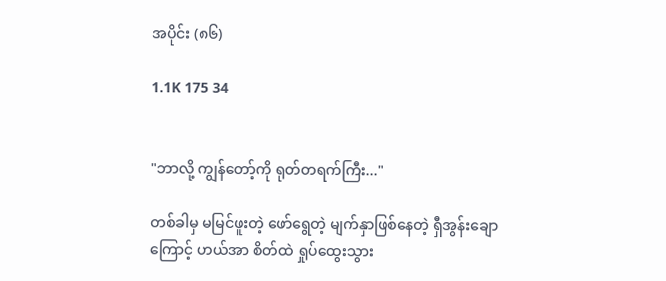အပိုင်း (၈၆)

1.1K 175 34


"ဘာလို့ ကျွန်တော့်ကို ရုတ်တရက်ကြီး..."

တစ်ခါမှ မမြင်ဖူးတဲ့ ဖော်ရွေတဲ့ မျက်နှာဖြစ်နေတဲ့ ရှီအွန်းချော ကြောင့် ဟယ်အာ စိတ်ထဲ ရှုပ်ထွေးသွား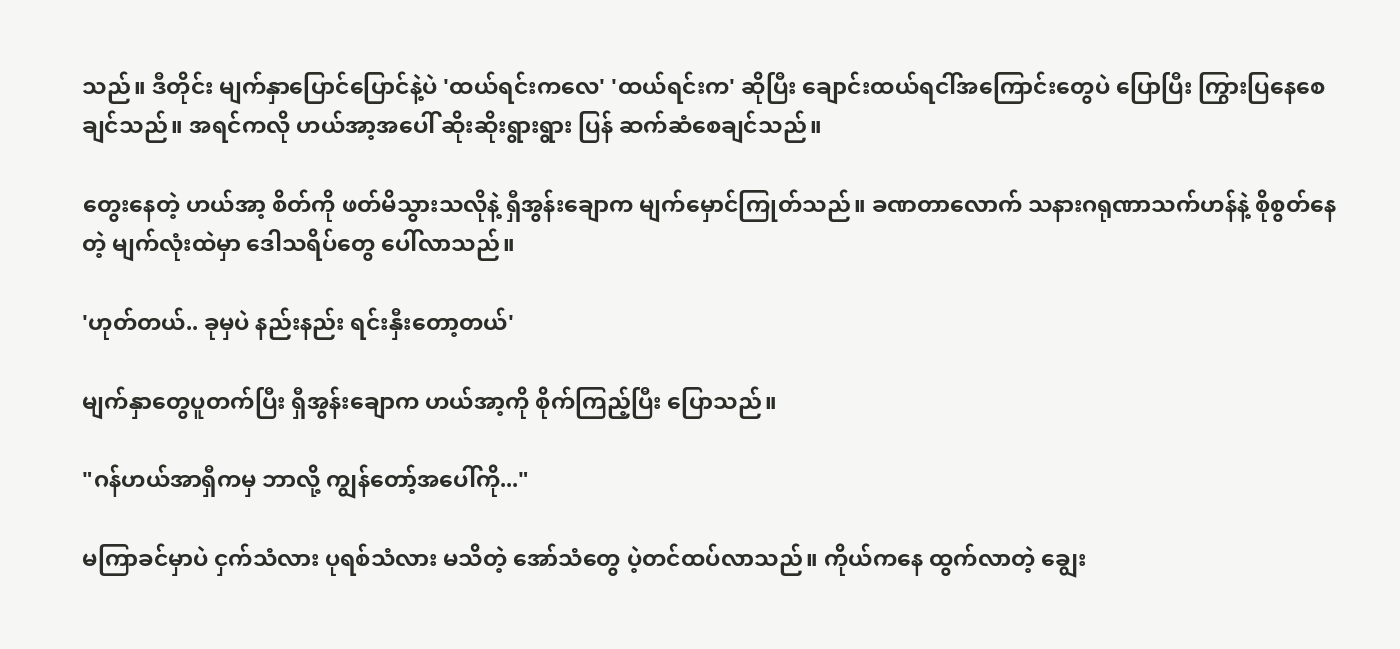သည်။ ဒီတိုင်း မျက်နှာပြောင်ပြောင်နဲ့ပဲ 'ထယ်ရင်းကလေ' 'ထယ်ရင်းက' ဆိုပြီး ချောင်းထယ်ရငါ်အကြောင်းတွေပဲ ပြောပြီး ကြွားပြနေစေချင်သည်။ အရင်ကလို ဟယ်အာ့အပေါ် ဆိုးဆိုးရွားရွား ပြန် ဆက်ဆံစေချင်သည်။

တွေးနေတဲ့ ဟယ်အာ့ စိတ်ကို ဖတ်မိသွားသလိုနဲ့ ရှီအွန်းချောက မျက်မှောင်ကြုတ်သည်။ ခဏတာလောက် သနားဂရုဏာသက်ဟန်နဲ့ စိုစွတ်နေတဲ့ မျက်လုံးထဲမှာ ဒေါသရိပ်တွေ ပေါ်လာသည်။

'ဟုတ်တယ်.. ခုမှပဲ နည်းနည်း ရင်းနှီးတော့တယ်'

မျက်နှာတွေပူတက်ပြီး ရှီအွန်းချောက ဟယ်အာ့ကို စိုက်ကြည့်ပြီး ပြောသည်။

"ဂန်ဟယ်အာရှီကမှ ဘာလို့ ကျွန်တော့်အပေါ်ကို..."

မကြာခင်မှာပဲ ငှက်သံလား ပုရစ်သံလား မသိတဲ့ အော်သံတွေ ပဲ့တင်ထပ်လာသည်။ ကိုယ်ကနေ ထွက်လာတဲ့ ချွေး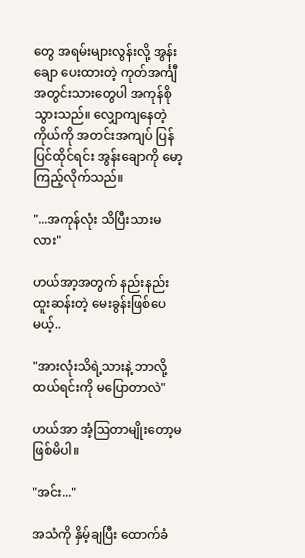တွေ အရမ်းများလွန်းလို့ အွန်းချော ပေးထားတဲ့ ကုတ်အင်္ကျီ အတွင်းသားတွေပါ အကုန်စိုသွားသည်။ လျှောကျနေတဲ့ ကိုယ်ကို အတင်းအကျပ် ပြန်ပြင်ထိုင်ရင်း အွန်းချောကို မော့ကြည့်လိုက်သည်။

"...အကုန်လုံး သိပြီးသားမလား"

ဟယ်အာ့အတွက် နည်းနည်း ထူးဆန်းတဲ့ မေးခွန်းဖြစ်ပေမယ့်..

"အားလုံးသိရဲ့သားနဲ့ ဘာလို့ ထယ်ရင်းကို မပြောတာလဲ"

ဟယ်အာ အံ့ဩတာမျိုးတော့မဖြစ်မိပါ။

"အင်း..."

အသံကို နှိမ့်ချပြီး ထောက်ခံ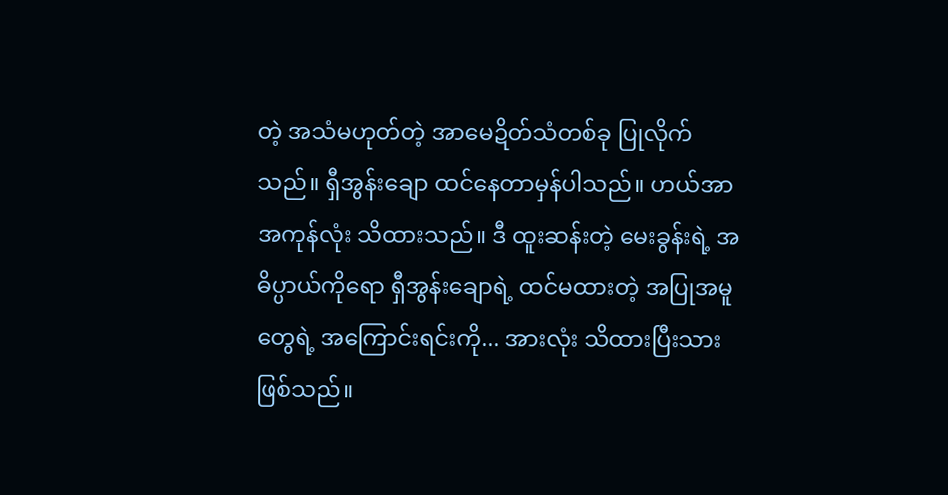တဲ့ အသံမဟုတ်တဲ့ အာမေဍိတ်သံတစ်ခု ပြုလိုက်သည်။ ရှီအွန်းချော ထင်နေတာမှန်ပါသည်။ ဟယ်အာ အကုန်လုံး သိထားသည်။ ဒီ ထူးဆန်းတဲ့ မေးခွန်းရဲ့ အဓိပ္ပာယ်ကိုရော ရှီအွန်းချောရဲ့ ထင်မထားတဲ့ အပြုအမူတွေရဲ့ အကြောင်းရင်းကို... အားလုံး သိထားပြီးသားဖြစ်သည်။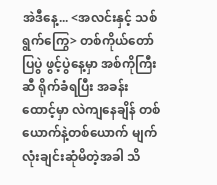အဲဒီနေ့... <အလင်းနှင့် သစ်ရွက်ကြွေ> တစ်ကိုယ်တော် ပြပွဲ ဖွင့်ပွဲနေ့မှာ အစ်ကိုကြီးဆီ ရိုက်ခံရပြီး အခန်းထောင့်မှာ လဲကျနေချိန် တစ်ယောက်နဲ့တစ်ယောက် မျက်လုံးချင်းဆုံမိတဲ့အခါ သိ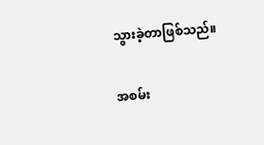သွားခဲ့တာဖြစ်သည်။

အစမ်း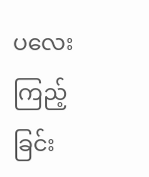ပလေးကြည့်ခြင်း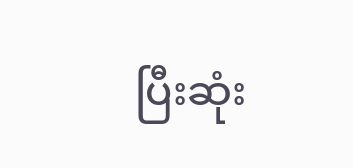ပြီးဆုံး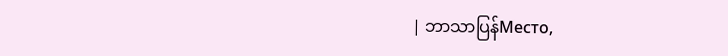| ဘာသာပြန်Место,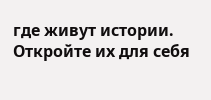где живут истории. Откройте их для себя